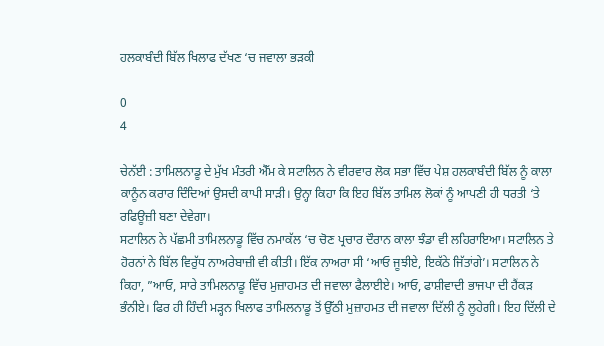ਹਲਕਾਬੰਦੀ ਬਿੱਲ ਖਿਲਾਫ ਦੱਖਣ ‘ਚ ਜਵਾਲਾ ਭੜਕੀ

0
4

ਚੇਨੱਈ : ਤਾਮਿਲਨਾਡੂ ਦੇ ਮੁੱਖ ਮੰਤਰੀ ਐੱਮ ਕੇ ਸਟਾਲਿਨ ਨੇ ਵੀਰਵਾਰ ਲੋਕ ਸਭਾ ਵਿੱਚ ਪੇਸ਼ ਹਲਕਾਬੰਦੀ ਬਿੱਲ ਨੂੰ ਕਾਲਾ ਕਾਨੂੰਨ ਕਰਾਰ ਦਿੰਦਿਆਂ ਉਸਦੀ ਕਾਪੀ ਸਾੜੀ। ਉਨ੍ਹਾ ਕਿਹਾ ਕਿ ਇਹ ਬਿੱਲ ਤਾਮਿਲ ਲੋਕਾਂ ਨੂੰ ਆਪਣੀ ਹੀ ਧਰਤੀ ‘ਤੇ ਰਫਿਊਜ਼ੀ ਬਣਾ ਦੇਵੇਗਾ।
ਸਟਾਲਿਨ ਨੇ ਪੱਛਮੀ ਤਾਮਿਲਨਾਡੂ ਵਿੱਚ ਨਮਾਕੱਲ ‘ਚ ਚੋਣ ਪ੍ਰਚਾਰ ਦੌਰਾਨ ਕਾਲਾ ਝੰਡਾ ਵੀ ਲਹਿਰਾਇਆ। ਸਟਾਲਿਨ ਤੇ ਹੋਰਨਾਂ ਨੇ ਬਿੱਲ ਵਿਰੁੱਧ ਨਾਅਰੇਬਾਜ਼ੀ ਵੀ ਕੀਤੀ। ਇੱਕ ਨਾਅਰਾ ਸੀ ‘ਆਓ ਜੂਝੀਏ, ਇਕੱਠੇ ਜਿੱਤਾਂਗੇ’। ਸਟਾਲਿਨ ਨੇ ਕਿਹਾ, ”ਆਓ, ਸਾਰੇ ਤਾਮਿਲਨਾਡੂ ਵਿੱਚ ਮੁਜ਼ਾਹਮਤ ਦੀ ਜਵਾਲਾ ਫੈਲਾਈਏ। ਆਓ, ਫਾਸ਼ੀਵਾਦੀ ਭਾਜਪਾ ਦੀ ਹੈਂਕੜ ਭੰਨੀਏ। ਫਿਰ ਹੀ ਹਿੰਦੀ ਮੜ੍ਹਨ ਖਿਲਾਫ ਤਾਮਿਲਨਾਡੂ ਤੋਂ ਉੱਠੀ ਮੁਜ਼ਾਹਮਤ ਦੀ ਜਵਾਲਾ ਦਿੱਲੀ ਨੂੰ ਲੂਹੇਗੀ। ਇਹ ਦਿੱਲੀ ਦੇ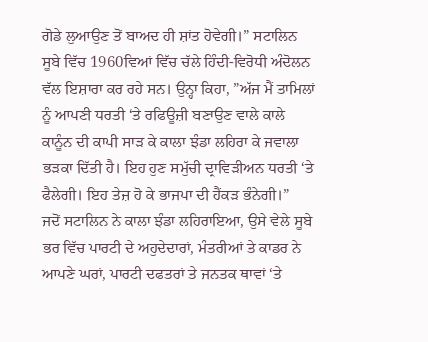ਗੋਡੇ ਲੁਆਉਣ ਤੋਂ ਬਾਅਦ ਹੀ ਸ਼ਾਂਤ ਹੋਵੇਗੀ।” ਸਟਾਲਿਨ ਸੂਬੇ ਵਿੱਚ 1960ਵਿਆਂ ਵਿੱਚ ਚੱਲੇ ਹਿੰਦੀ-ਵਿਰੋਧੀ ਅੰਦੋਲਨ ਵੱਲ ਇਸ਼ਾਰਾ ਕਰ ਰਹੇ ਸਨ। ਉਨ੍ਹਾ ਕਿਹਾ, ”ਅੱਜ ਮੈਂ ਤਾਮਿਲਾਂ ਨੂੰ ਆਪਣੀ ਧਰਤੀ ‘ਤੇ ਰਫਿਊਜ਼ੀ ਬਣਾਉਣ ਵਾਲੇ ਕਾਲੇ ਕਾਨੂੰਨ ਦੀ ਕਾਪੀ ਸਾੜ ਕੇ ਕਾਲਾ ਝੰਡਾ ਲਹਿਰਾ ਕੇ ਜਵਾਲਾ ਭੜਕਾ ਦਿੱਤੀ ਹੈ। ਇਹ ਹੁਣ ਸਮੁੱਚੀ ਦ੍ਰਾਵਿੜੀਅਨ ਧਰਤੀ ‘ਤੇ ਫੈਲੇਗੀ। ਇਹ ਤੇਜ਼ ਹੋ ਕੇ ਭਾਜਪਾ ਦੀ ਹੈਂਕੜ ਭੰਨੇਗੀ।”
ਜਦੋਂ ਸਟਾਲਿਨ ਨੇ ਕਾਲਾ ਝੰਡਾ ਲਹਿਰਾਇਆ, ਉਸੇ ਵੇਲੇ ਸੂਬੇ ਭਰ ਵਿੱਚ ਪਾਰਟੀ ਦੇ ਅਹੁਦੇਦਾਰਾਂ, ਮੰਤਰੀਆਂ ਤੇ ਕਾਡਰ ਨੇ ਆਪਣੇ ਘਰਾਂ, ਪਾਰਟੀ ਦਫਤਰਾਂ ਤੇ ਜਨਤਕ ਥਾਵਾਂ ‘ਤੇ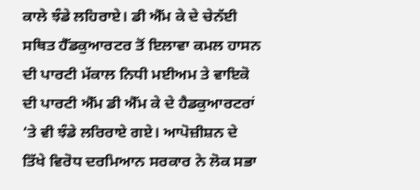ਕਾਲੇ ਝੰਡੇ ਲਹਿਰਾਏ। ਡੀ ਐੱਮ ਕੇ ਦੇ ਚੇਨੱਈ ਸਥਿਤ ਹੈੱਡਕੁਆਰਟਰ ਤੋਂ ਇਲਾਵਾ ਕਮਲ ਹਾਸਨ ਦੀ ਪਾਰਟੀ ਮੱਕਾਲ ਨਿਧੀ ਮਈਅਮ ਤੇ ਵਾਇਕੋ ਦੀ ਪਾਰਟੀ ਐੱਮ ਡੀ ਐੱਮ ਕੇ ਦੇ ਹੈਡਕੁਆਰਟਰਾਂ ‘ਤੇ ਵੀ ਝੰਡੇ ਲਰਿਰਾਏ ਗਏ। ਆਪੋਜ਼ੀਸ਼ਨ ਦੇ ਤਿੱਖੇ ਵਿਰੋਧ ਦਰਮਿਆਨ ਸਰਕਾਰ ਨੇ ਲੋਕ ਸਭਾ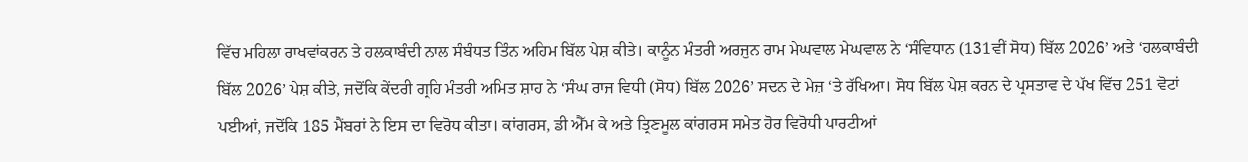ਵਿੱਚ ਮਹਿਲਾ ਰਾਖਵਾਂਕਰਨ ਤੇ ਹਲਕਾਬੰਦੀ ਨਾਲ ਸੰਬੰਧਤ ਤਿੰਨ ਅਹਿਮ ਬਿੱਲ ਪੇਸ਼ ਕੀਤੇ। ਕਾਨੂੰਨ ਮੰਤਰੀ ਅਰਜੁਨ ਰਾਮ ਮੇਘਵਾਲ ਮੇਘਵਾਲ ਨੇ ‘ਸੰਵਿਧਾਨ (131ਵੀਂ ਸੋਧ) ਬਿੱਲ 2026’ ਅਤੇ ‘ਹਲਕਾਬੰਦੀ ਬਿੱਲ 2026’ ਪੇਸ਼ ਕੀਤੇ, ਜਦੋਂਕਿ ਕੇਂਦਰੀ ਗ੍ਰਹਿ ਮੰਤਰੀ ਅਮਿਤ ਸ਼ਾਹ ਨੇ ‘ਸੰਘ ਰਾਜ ਵਿਧੀ (ਸੋਧ) ਬਿੱਲ 2026’ ਸਦਨ ਦੇ ਮੇਜ਼ ‘ਤੇ ਰੱਖਿਆ। ਸੋਧ ਬਿੱਲ ਪੇਸ਼ ਕਰਨ ਦੇ ਪ੍ਰਸਤਾਵ ਦੇ ਪੱਖ ਵਿੱਚ 251 ਵੋਟਾਂ ਪਈਆਂ, ਜਦੋਂਕਿ 185 ਮੈਂਬਰਾਂ ਨੇ ਇਸ ਦਾ ਵਿਰੋਧ ਕੀਤਾ। ਕਾਂਗਰਸ, ਡੀ ਐੱਮ ਕੇ ਅਤੇ ਤ੍ਰਿਣਮੂਲ ਕਾਂਗਰਸ ਸਮੇਤ ਹੋਰ ਵਿਰੋਧੀ ਪਾਰਟੀਆਂ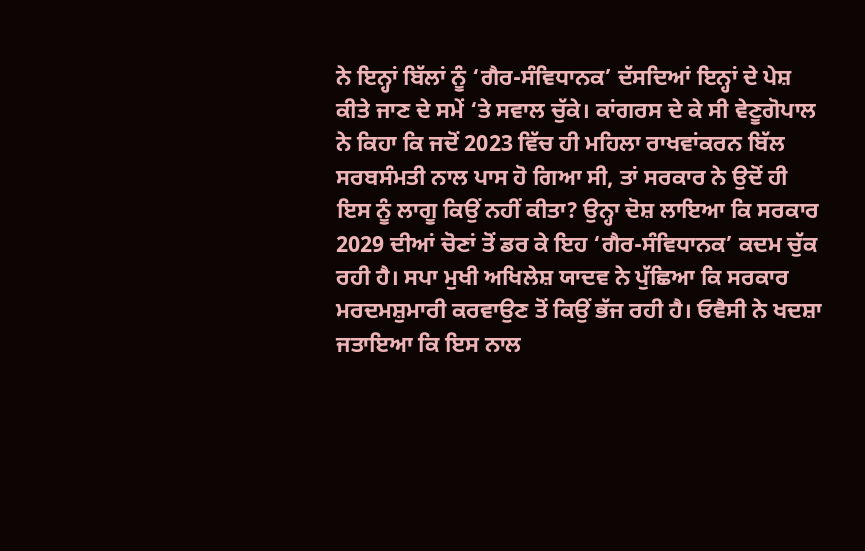ਨੇ ਇਨ੍ਹਾਂ ਬਿੱਲਾਂ ਨੂੰ ‘ਗੈਰ-ਸੰਵਿਧਾਨਕ’ ਦੱਸਦਿਆਂ ਇਨ੍ਹਾਂ ਦੇ ਪੇਸ਼ ਕੀਤੇ ਜਾਣ ਦੇ ਸਮੇਂ ‘ਤੇ ਸਵਾਲ ਚੁੱਕੇ। ਕਾਂਗਰਸ ਦੇ ਕੇ ਸੀ ਵੇਣੂਗੋਪਾਲ ਨੇ ਕਿਹਾ ਕਿ ਜਦੋਂ 2023 ਵਿੱਚ ਹੀ ਮਹਿਲਾ ਰਾਖਵਾਂਕਰਨ ਬਿੱਲ ਸਰਬਸੰਮਤੀ ਨਾਲ ਪਾਸ ਹੋ ਗਿਆ ਸੀ, ਤਾਂ ਸਰਕਾਰ ਨੇ ਉਦੋਂ ਹੀ ਇਸ ਨੂੰ ਲਾਗੂ ਕਿਉਂ ਨਹੀਂ ਕੀਤਾ? ਉਨ੍ਹਾ ਦੋਸ਼ ਲਾਇਆ ਕਿ ਸਰਕਾਰ 2029 ਦੀਆਂ ਚੋਣਾਂ ਤੋਂ ਡਰ ਕੇ ਇਹ ‘ਗੈਰ-ਸੰਵਿਧਾਨਕ’ ਕਦਮ ਚੁੱਕ ਰਹੀ ਹੈ। ਸਪਾ ਮੁਖੀ ਅਖਿਲੇਸ਼ ਯਾਦਵ ਨੇ ਪੁੱਛਿਆ ਕਿ ਸਰਕਾਰ ਮਰਦਮਸ਼ੁਮਾਰੀ ਕਰਵਾਉਣ ਤੋਂ ਕਿਉਂ ਭੱਜ ਰਹੀ ਹੈ। ਓਵੈਸੀ ਨੇ ਖਦਸ਼ਾ ਜਤਾਇਆ ਕਿ ਇਸ ਨਾਲ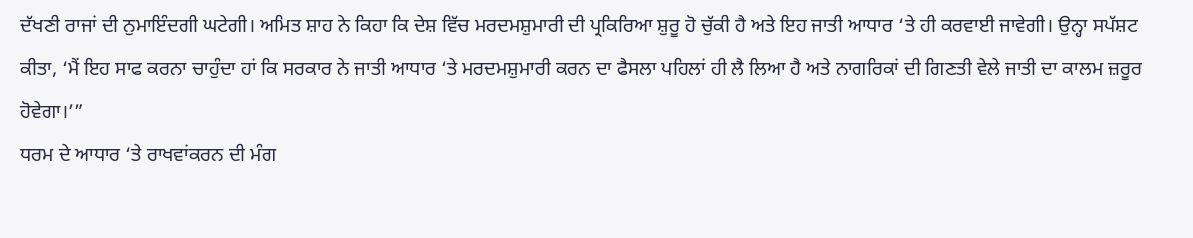ਦੱਖਣੀ ਰਾਜਾਂ ਦੀ ਨੁਮਾਇੰਦਗੀ ਘਟੇਗੀ। ਅਮਿਤ ਸ਼ਾਹ ਨੇ ਕਿਹਾ ਕਿ ਦੇਸ਼ ਵਿੱਚ ਮਰਦਮਸ਼ੁਮਾਰੀ ਦੀ ਪ੍ਰਕਿਰਿਆ ਸ਼ੁਰੂ ਹੋ ਚੁੱਕੀ ਹੈ ਅਤੇ ਇਹ ਜਾਤੀ ਆਧਾਰ ‘ਤੇ ਹੀ ਕਰਵਾਈ ਜਾਵੇਗੀ। ਉਨ੍ਹਾ ਸਪੱਸ਼ਟ ਕੀਤਾ, ‘ਮੈਂ ਇਹ ਸਾਫ ਕਰਨਾ ਚਾਹੁੰਦਾ ਹਾਂ ਕਿ ਸਰਕਾਰ ਨੇ ਜਾਤੀ ਆਧਾਰ ‘ਤੇ ਮਰਦਮਸ਼ੁਮਾਰੀ ਕਰਨ ਦਾ ਫੈਸਲਾ ਪਹਿਲਾਂ ਹੀ ਲੈ ਲਿਆ ਹੈ ਅਤੇ ਨਾਗਰਿਕਾਂ ਦੀ ਗਿਣਤੀ ਵੇਲੇ ਜਾਤੀ ਦਾ ਕਾਲਮ ਜ਼ਰੂਰ ਹੋਵੇਗਾ।’”
ਧਰਮ ਦੇ ਆਧਾਰ ‘ਤੇ ਰਾਖਵਾਂਕਰਨ ਦੀ ਮੰਗ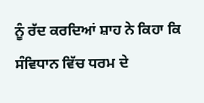ਨੂੰ ਰੱਦ ਕਰਦਿਆਂ ਸ਼ਾਹ ਨੇ ਕਿਹਾ ਕਿ ਸੰਵਿਧਾਨ ਵਿੱਚ ਧਰਮ ਦੇ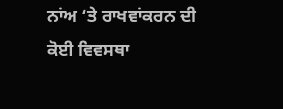ਨਾਂਅ ‘ਤੇ ਰਾਖਵਾਂਕਰਨ ਦੀ ਕੋਈ ਵਿਵਸਥਾ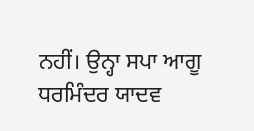ਨਹੀਂ। ਉਨ੍ਹਾ ਸਪਾ ਆਗੂ ਧਰਮਿੰਦਰ ਯਾਦਵ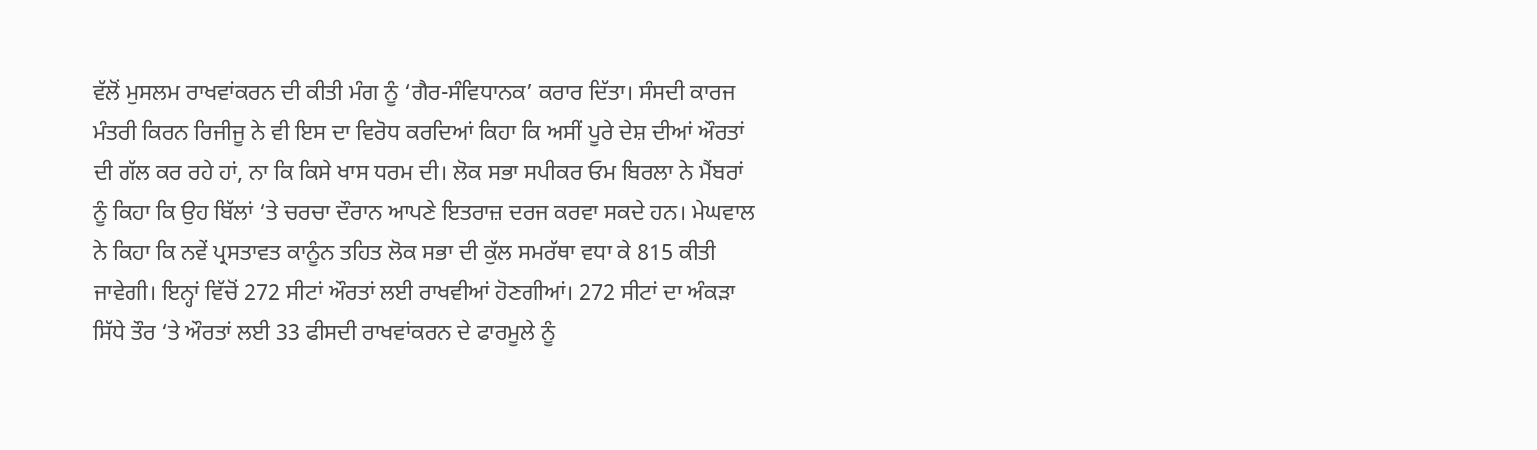ਵੱਲੋਂ ਮੁਸਲਮ ਰਾਖਵਾਂਕਰਨ ਦੀ ਕੀਤੀ ਮੰਗ ਨੂੰ ‘ਗੈਰ-ਸੰਵਿਧਾਨਕ’ ਕਰਾਰ ਦਿੱਤਾ। ਸੰਸਦੀ ਕਾਰਜ ਮੰਤਰੀ ਕਿਰਨ ਰਿਜੀਜੂ ਨੇ ਵੀ ਇਸ ਦਾ ਵਿਰੋਧ ਕਰਦਿਆਂ ਕਿਹਾ ਕਿ ਅਸੀਂ ਪੂਰੇ ਦੇਸ਼ ਦੀਆਂ ਔਰਤਾਂ ਦੀ ਗੱਲ ਕਰ ਰਹੇ ਹਾਂ, ਨਾ ਕਿ ਕਿਸੇ ਖਾਸ ਧਰਮ ਦੀ। ਲੋਕ ਸਭਾ ਸਪੀਕਰ ਓਮ ਬਿਰਲਾ ਨੇ ਮੈਂਬਰਾਂ ਨੂੰ ਕਿਹਾ ਕਿ ਉਹ ਬਿੱਲਾਂ ‘ਤੇ ਚਰਚਾ ਦੌਰਾਨ ਆਪਣੇ ਇਤਰਾਜ਼ ਦਰਜ ਕਰਵਾ ਸਕਦੇ ਹਨ। ਮੇਘਵਾਲ ਨੇ ਕਿਹਾ ਕਿ ਨਵੇਂ ਪ੍ਰਸਤਾਵਤ ਕਾਨੂੰਨ ਤਹਿਤ ਲੋਕ ਸਭਾ ਦੀ ਕੁੱਲ ਸਮਰੱਥਾ ਵਧਾ ਕੇ 815 ਕੀਤੀ ਜਾਵੇਗੀ। ਇਨ੍ਹਾਂ ਵਿੱਚੋਂ 272 ਸੀਟਾਂ ਔਰਤਾਂ ਲਈ ਰਾਖਵੀਆਂ ਹੋਣਗੀਆਂ। 272 ਸੀਟਾਂ ਦਾ ਅੰਕੜਾ ਸਿੱਧੇ ਤੌਰ ‘ਤੇ ਔਰਤਾਂ ਲਈ 33 ਫੀਸਦੀ ਰਾਖਵਾਂਕਰਨ ਦੇ ਫਾਰਮੂਲੇ ਨੂੰ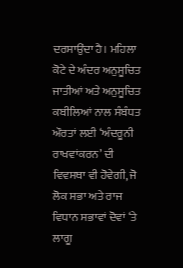ਦਰਸਾਉਂਦਾ ਹੈ। ਮਹਿਲਾ ਕੋਟੇ ਦੇ ਅੰਦਰ ਅਨੁਸੂਚਿਤ ਜਾਤੀਆਂ ਅਤੇ ਅਨੁਸੂਚਿਤ ਕਬੀਲਿਆਂ ਨਾਲ ਸੰਬੰਧਤ ਔਰਤਾਂ ਲਈ ‘ਅੰਦਰੂਨੀ ਰਾਖਵਾਂਕਰਨ’ ਦੀ ਵਿਵਸਥਾ ਵੀ ਹੋਵੇਗੀ, ਜੋ ਲੋਕ ਸਭਾ ਅਤੇ ਰਾਜ ਵਿਧਾਨ ਸਭਾਵਾਂ ਦੋਵਾਂ ‘ਤੇ ਲਾਗੂ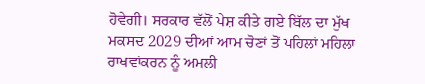ਹੋਵੇਗੀ। ਸਰਕਾਰ ਵੱਲੋਂ ਪੇਸ਼ ਕੀਤੇ ਗਏ ਬਿੱਲ ਦਾ ਮੁੱਖ ਮਕਸਦ 2029 ਦੀਆਂ ਆਮ ਚੋਣਾਂ ਤੋਂ ਪਹਿਲਾਂ ਮਹਿਲਾ ਰਾਖਵਾਂਕਰਨ ਨੂੰ ਅਮਲੀ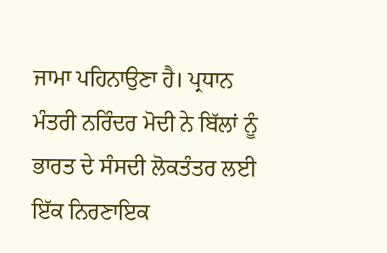ਜਾਮਾ ਪਹਿਨਾਉਣਾ ਹੈ। ਪ੍ਰਧਾਨ ਮੰਤਰੀ ਨਰਿੰਦਰ ਮੋਦੀ ਨੇ ਬਿੱਲਾਂ ਨੂੰ ਭਾਰਤ ਦੇ ਸੰਸਦੀ ਲੋਕਤੰਤਰ ਲਈ ਇੱਕ ਨਿਰਣਾਇਕ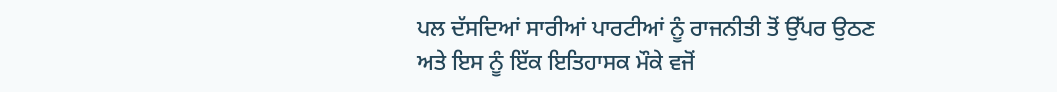ਪਲ ਦੱਸਦਿਆਂ ਸਾਰੀਆਂ ਪਾਰਟੀਆਂ ਨੂੰ ਰਾਜਨੀਤੀ ਤੋਂ ਉੱਪਰ ਉਠਣ ਅਤੇ ਇਸ ਨੂੰ ਇੱਕ ਇਤਿਹਾਸਕ ਮੌਕੇ ਵਜੋਂ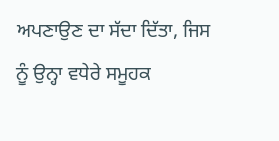ਅਪਣਾਉਣ ਦਾ ਸੱਦਾ ਦਿੱਤਾ, ਜਿਸ ਨੂੰ ਉਨ੍ਹਾ ਵਧੇਰੇ ਸਮੂਹਕ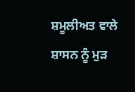ਸ਼ਮੂਲੀਅਤ ਵਾਲੇ ਸ਼ਾਸਨ ਨੂੰ ਮੁੜ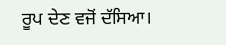ਰੂਪ ਦੇਣ ਵਜੋਂ ਦੱਸਿਆ।